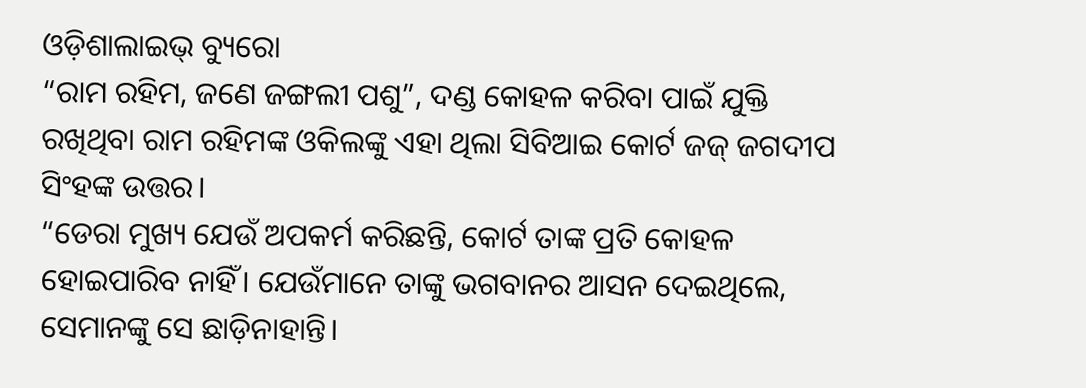ଓଡ଼ିଶାଲାଇଭ୍ ବ୍ୟୁରୋ
“ରାମ ରହିମ, ଜଣେ ଜଙ୍ଗଲୀ ପଶୁ”, ଦଣ୍ଡ କୋହଳ କରିବା ପାଇଁ ଯୁକ୍ତି ରଖିଥିବା ରାମ ରହିମଙ୍କ ଓକିଲଙ୍କୁ ଏହା ଥିଲା ସିବିଆଇ କୋର୍ଟ ଜଜ୍ ଜଗଦୀପ ସିଂହଙ୍କ ଉତ୍ତର।
“ଡେରା ମୁଖ୍ୟ ଯେଉଁ ଅପକର୍ମ କରିଛନ୍ତି, କୋର୍ଟ ତାଙ୍କ ପ୍ରତି କୋହଳ ହୋଇପାରିବ ନାହିଁ। ଯେଉଁମାନେ ତାଙ୍କୁ ଭଗବାନର ଆସନ ଦେଇଥିଲେ, ସେମାନଙ୍କୁ ସେ ଛାଡ଼ିନାହାନ୍ତି।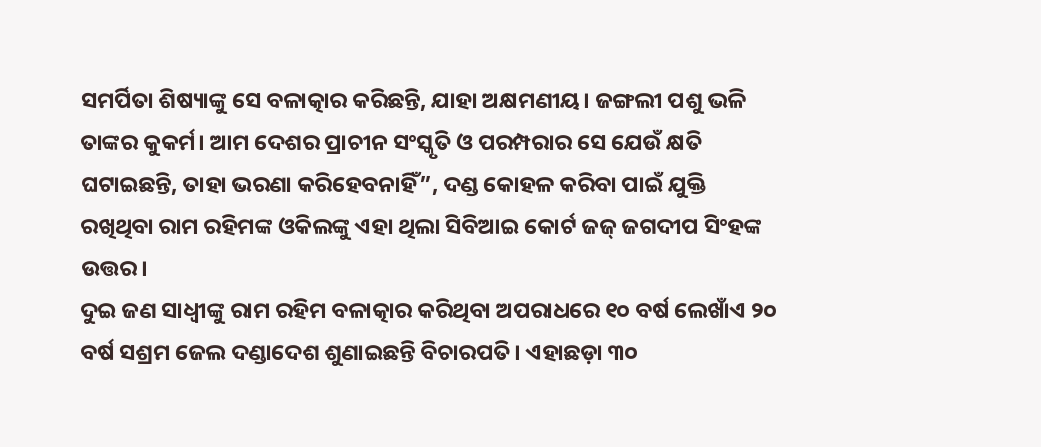ସମର୍ପିତା ଶିଷ୍ୟାଙ୍କୁ ସେ ବଳାତ୍କାର କରିଛନ୍ତି, ଯାହା ଅକ୍ଷମଣୀୟ। ଜଙ୍ଗଲୀ ପଶୁ ଭଳି ତାଙ୍କର କୁକର୍ମ। ଆମ ଦେଶର ପ୍ରାଚୀନ ସଂସ୍କୃତି ଓ ପରମ୍ପରାର ସେ ଯେଉଁ କ୍ଷତି ଘଟାଇଛନ୍ତି, ତାହା ଭରଣା କରିହେବନାହିଁ”, ଦଣ୍ଡ କୋହଳ କରିବା ପାଇଁ ଯୁକ୍ତି ରଖିଥିବା ରାମ ରହିମଙ୍କ ଓକିଲଙ୍କୁ ଏହା ଥିଲା ସିବିଆଇ କୋର୍ଟ ଜଜ୍ ଜଗଦୀପ ସିଂହଙ୍କ ଉତ୍ତର।
ଦୁଇ ଜଣ ସାଧ୍ୱୀଙ୍କୁ ରାମ ରହିମ ବଳାତ୍କାର କରିଥିବା ଅପରାଧରେ ୧୦ ବର୍ଷ ଲେଖାଁଏ ୨୦ ବର୍ଷ ସଶ୍ରମ ଜେଲ ଦଣ୍ଡାଦେଶ ଶୁଣାଇଛନ୍ତି ବିଚାରପତି। ଏହାଛଡ଼ା ୩୦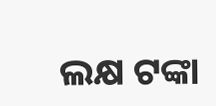ଲକ୍ଷ ଟଙ୍କା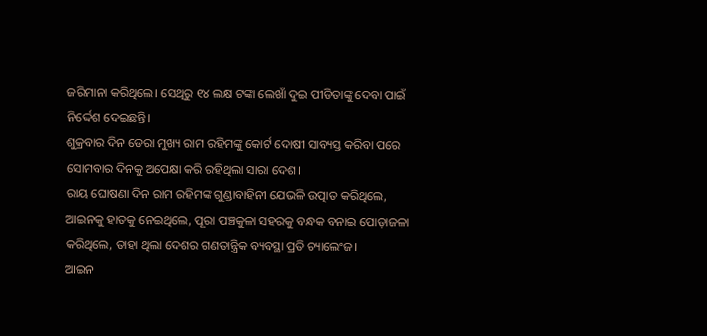ଜରିମାନା କରିଥିଲେ। ସେଥିରୁ ୧୪ ଲକ୍ଷ ଟଙ୍କା ଲେଖାଁ ଦୁଇ ପୀଡିତାଙ୍କୁ ଦେବା ପାଇଁ ନିର୍ଦ୍ଦେଶ ଦେଇଛନ୍ତି।
ଶୁକ୍ରବାର ଦିନ ଡେରା ମୁଖ୍ୟ ରାମ ରହିମଙ୍କୁ କୋର୍ଟ ଦୋଷୀ ସାବ୍ୟସ୍ତ କରିବା ପରେ ସୋମବାର ଦିନକୁ ଅପେକ୍ଷା କରି ରହିଥିଲା ସାରା ଦେଶ।
ରାୟ ଘୋଷଣା ଦିନ ରାମ ରହିମଙ୍କ ଗୁଣ୍ଡାବାହିନୀ ଯେଭଳି ଉତ୍ପାତ କରିଥିଲେ, ଆଇନକୁ ହାତକୁ ନେଇଥିଲେ, ପୂରା ପଞ୍ଚକୁଳା ସହରକୁ ବନ୍ଧକ ବନାଇ ପୋଡ଼ାଜଳା କରିଥିଲେ, ତାହା ଥିଲା ଦେଶର ଗଣତାନ୍ତ୍ରିକ ବ୍ୟବସ୍ଥା ପ୍ରତି ଚ୍ୟାଲେଂଜ।
ଆଇନ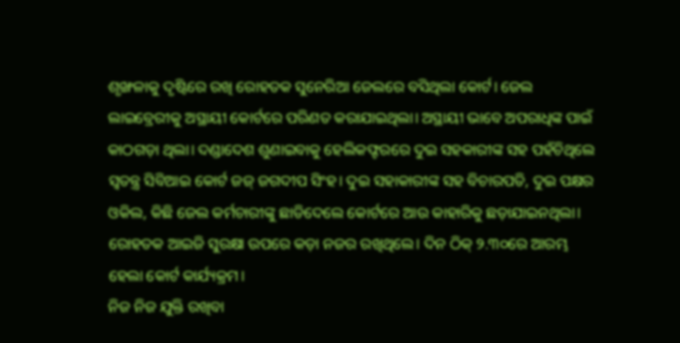ଶୃଙ୍ଖଳାକୁ ଦୃଷ୍ଟିରେ ରଖି ରୋହତକ ସୁନେରିଆ ଜେଲରେ ବସିଥିଲା କୋର୍ଟ। ଜେଲ ଲାଇବ୍ରେରୀକୁ ଅସ୍ଥାୟୀ କୋର୍ଟରେ ପରିଣତ କରାଯାଇଥିଲା। ଅସ୍ଥାୟୀ ଭାବେ ଅପରାଧିଙ୍କ ପାଇଁ କାଠଗଡ଼ା ଥିଲା। ଦଣ୍ଡାଦେଶ ଶୁଣାଇବାକୁ ହେଲିକଫ୍ଟରରେ ଦୁଇ ସହକାରୀଙ୍କ ସହ ପହଁଚିଥିଲେ ସ୍ୱତନ୍ତ୍ର ସିବିଆଇ କୋର୍ଟ ଜଜ୍ ଜଗଦୀପ ସିଂହ। ଦୁଇ ସହାକାରୀଙ୍କ ସହ ବିଚାରପତି, ଦୁଇ ପକ୍ଷର ଓକିଲ, କିଛି ଜେଲ କର୍ମଚାରୀଙ୍କୁ ଛାଡିଦେଲେ କୋର୍ଟରେ ଆଉ କାହାରିକୁ ଛଡ଼ାଯାଇନଥିଲା। ରୋହତକ ଆଇଜି ସୁରକ୍ଷା ଉପରେ କଡ଼ା ନଜର ରଖିଥିଲେ। ଦିନ ଠିକ୍ ୨.୩୦ରେ ଆରମ୍ଭ ହେଲା କୋର୍ଟ କାର୍ଯ୍ୟକ୍ରମ।
ନିଜ ନିଜ ଯୁକ୍ତି ରଖିବା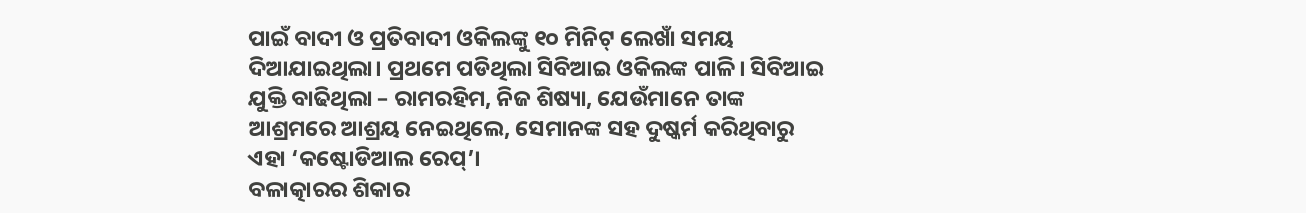ପାଇଁ ବାଦୀ ଓ ପ୍ରତିବାଦୀ ଓକିଲଙ୍କୁ ୧୦ ମିନିଟ୍ ଲେଖାଁ ସମୟ ଦିଆଯାଇଥିଲା। ପ୍ରଥମେ ପଡିଥିଲା ସିବିଆଇ ଓକିଲଙ୍କ ପାଳି। ସିବିଆଇ ଯୁକ୍ତି ବାଢିଥିଲା – ରାମରହିମ, ନିଜ ଶିଷ୍ୟା, ଯେଉଁମାନେ ତାଙ୍କ ଆଶ୍ରମରେ ଆଶ୍ରୟ ନେଇଥିଲେ, ସେମାନଙ୍କ ସହ ଦୁଷ୍କର୍ମ କରିଥିବାରୁ ଏହା ‘କଷ୍ଟୋଡିଆଲ ରେପ୍’।
ବଳାତ୍କାରର ଶିକାର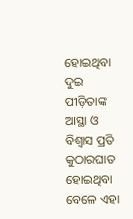ହୋଇଥିବା ଦୁଇ ପୀଡ଼ିତାଙ୍କ ଆସ୍ଥା ଓ ବିଶ୍ୱାସ ପ୍ରତି କୁଠାରଘାତ ହୋଇଥିବା ବେଳେ ଏହା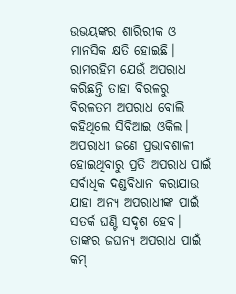ଉଭୟଙ୍କର ଶାରିରୀକ ଓ ମାନସିକ କ୍ଷତି ହୋଇଛି। ରାମରହିମ ଯେଉଁ ଅପରାଧ କରିଛନ୍ତି ତାହା ବିରଳରୁ ବିରଳତମ ଅପରାଧ ବୋଲି କହିଥିଲେ ସିବିଆଇ ଓକିଲ। ଅପରାଧୀ ଜଣେ ପ୍ରଭାବଶାଳୀ ହୋଇଥିବାରୁ ପ୍ରତି ଅପରାଧ ପାଇଁ ସର୍ବାଧିକ ଦଣ୍ଡବିଧାନ କରାଯାଉ ଯାହା ଅନ୍ୟ ଅପରାଧୀଙ୍କ ପାଇଁ ସତର୍କ ଘଣ୍ଟି ସଦୃଶ ହେବ। ତାଙ୍କର ଜଘନ୍ୟ ଅପରାଧ ପାଇଁ କମ୍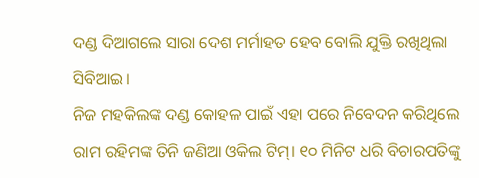ଦଣ୍ଡ ଦିଆଗଲେ ସାରା ଦେଶ ମର୍ମାହତ ହେବ ବୋଲି ଯୁକ୍ତି ରଖିଥିଲା ସିବିଆଇ।
ନିଜ ମହକିଲଙ୍କ ଦଣ୍ଡ କୋହଳ ପାଇଁ ଏହା ପରେ ନିବେଦନ କରିଥିଲେ ରାମ ରହିମଙ୍କ ତିନି ଜଣିଆ ଓକିଲ ଟିମ୍। ୧୦ ମିନିଟ ଧରି ବିଚାରପତିଙ୍କୁ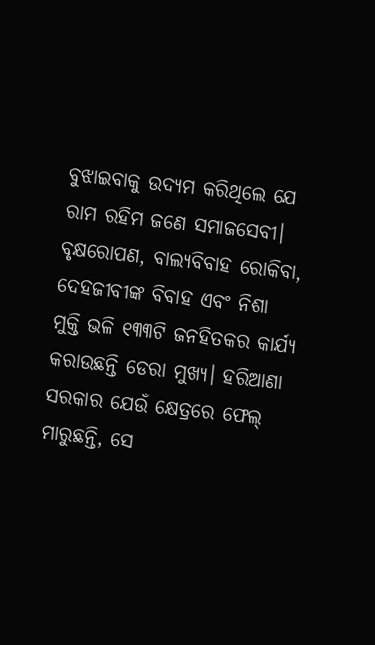ବୁଝାଇବାକୁ ଉଦ୍ୟମ କରିଥିଲେ ଯେ ରାମ ରହିମ ଜଣେ ସମାଜସେବୀ। ବୃକ୍ଷରୋପଣ, ବାଲ୍ୟବିବାହ ରୋକିବା, ଦେହଜୀବୀଙ୍କ ବିବାହ ଏବଂ ନିଶା ମୁକ୍ତି ଭଳି ୧୩୩ଟି ଜନହିତକର କାର୍ଯ୍ୟ କରାଉଛନ୍ତି ଡେରା ମୁଖ୍ୟ। ହରିଆଣା ସରକାର ଯେଉଁ କ୍ଷେତ୍ରରେ ଫେଲ୍ ମାରୁଛନ୍ତି, ସେ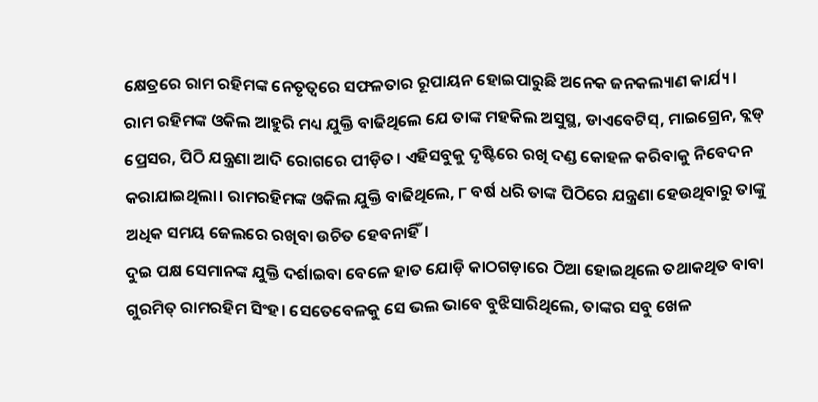କ୍ଷେତ୍ରରେ ରାମ ରହିମଙ୍କ ନେତୃତ୍ଵରେ ସଫଳତାର ରୂପାୟନ ହୋଇପାରୁଛି ଅନେକ ଜନକଲ୍ୟାଣ କାର୍ଯ୍ୟ।
ରାମ ରହିମଙ୍କ ଓକିଲ ଆହୁରି ମଧ୍ୟ ଯୁକ୍ତି ବାଢିଥିଲେ ଯେ ତାଙ୍କ ମହକିଲ ଅସୁସ୍ଥ, ଡାଏବେଟିସ୍, ମାଇଗ୍ରେନ, ବ୍ଲଡ୍ ପ୍ରେସର, ପିଠି ଯନ୍ତ୍ରଣା ଆଦି ରୋଗରେ ପୀଡ଼ିତ। ଏହିସବୁକୁ ଦୃଷ୍ଟିରେ ରଖି ଦଣ୍ଡ କୋହଳ କରିବାକୁ ନିବେଦନ କରାଯାଇଥିଲା। ରାମରହିମଙ୍କ ଓକିଲ ଯୁକ୍ତି ବାଢିଥିଲେ, ୮ ବର୍ଷ ଧରି ତାଙ୍କ ପିଠିରେ ଯନ୍ତ୍ରଣା ହେଉଥିବାରୁ ତାଙ୍କୁ ଅଧିକ ସମୟ ଜେଲରେ ରଖିବା ଉଚିତ ହେବନାହିଁ।
ଦୁଇ ପକ୍ଷ ସେମାନଙ୍କ ଯୁକ୍ତି ଦର୍ଶାଇବା ବେଳେ ହାତ ଯୋଡ଼ି କାଠଗଡ଼ାରେ ଠିଆ ହୋଇଥିଲେ ତଥାକଥିତ ବାବା ଗୁରମିତ୍ ରାମରହିମ ସିଂହ। ସେତେବେଳକୁ ସେ ଭଲ ଭାବେ ବୁଝିସାରିଥିଲେ, ତାଙ୍କର ସବୁ ଖେଳ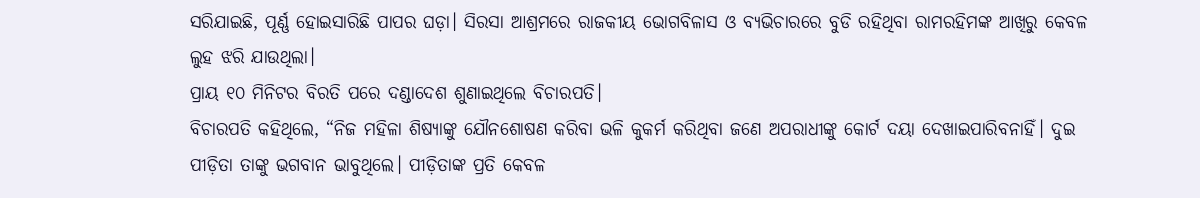ସରିଯାଇଛି, ପୂର୍ଣ୍ଣ ହୋଇସାରିଛି ପାପର ଘଡ଼ା। ସିରସା ଆଶ୍ରମରେ ରାଜକୀୟ ଭୋଗବିଳାସ ଓ ବ୍ୟଭିଚାରରେ ବୁଡି ରହିଥିବା ରାମରହିମଙ୍କ ଆଖିରୁ କେବଳ ଲୁହ ଝରି ଯାଉଥିଲା।
ପ୍ରାୟ ୧୦ ମିନିଟର ବିରତି ପରେ ଦଣ୍ଡାଦେଶ ଶୁଣାଇଥିଲେ ବିଚାରପତି।
ବିଚାରପତି କହିଥିଲେ, “ନିଜ ମହିଳା ଶିଷ୍ୟାଙ୍କୁ ଯୌନଶୋଷଣ କରିବା ଭଳି କୁକର୍ମ କରିଥିବା ଜଣେ ଅପରାଧୀଙ୍କୁ କୋର୍ଟ ଦୟା ଦେଖାଇପାରିବନାହିଁ। ଦୁଇ ପୀଡ଼ିତା ତାଙ୍କୁ ଭଗବାନ ଭାବୁଥିଲେ। ପୀଡ଼ିତାଙ୍କ ପ୍ରତି କେବଳ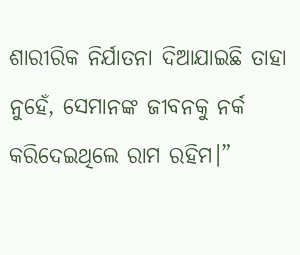ଶାରୀରିକ ନିର୍ଯାତନା ଦିଆଯାଇଛି ତାହା ନୁହେଁ, ସେମାନଙ୍କ ଜୀବନକୁ ନର୍କ କରିଦେଇଥିଲେ ରାମ ରହିମ।”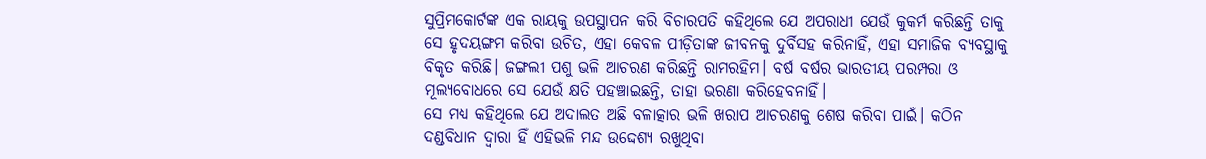ସୁପ୍ରିମକୋର୍ଟଙ୍କ ଏକ ରାୟକୁ ଉପସ୍ଥାପନ କରି ବିଚାରପତି କହିଥିଲେ ଯେ ଅପରାଧୀ ଯେଉଁ କୁକର୍ମ କରିଛନ୍ତି ତାକୁ ସେ ହୃଦୟଙ୍ଗମ କରିବା ଉଚିତ, ଏହା କେବଳ ପୀଡ଼ିତାଙ୍କ ଜୀବନକୁ ଦୁର୍ବିସହ କରିନାହିଁ, ଏହା ସମାଜିକ ବ୍ୟବସ୍ଥାକୁ ବିକୃତ କରିଛି। ଜଙ୍ଗଲୀ ପଶୁ ଭଳି ଆଚରଣ କରିଛନ୍ତି ରାମରହିମ। ବର୍ଷ ବର୍ଷର ଭାରତୀୟ ପରମ୍ପରା ଓ ମୂଲ୍ୟବୋଧରେ ସେ ଯେଉଁ କ୍ଷତି ପହଞ୍ଚାଇଛନ୍ତି, ତାହା ଭରଣା କରିହେବନାହିଁ।
ସେ ମଧ୍ୟ କହିଥିଲେ ଯେ ଅଦାଲତ ଅଛି ବଳାତ୍କାର ଭଳି ଖରାପ ଆଚରଣକୁ ଶେଷ କରିବା ପାଇଁ। କଠିନ ଦଣ୍ଡବିଧାନ ଦ୍ୱାରା ହିଁ ଏହିଭଳି ମନ୍ଦ ଉଦ୍ଦେଶ୍ୟ ରଖୁଥିବା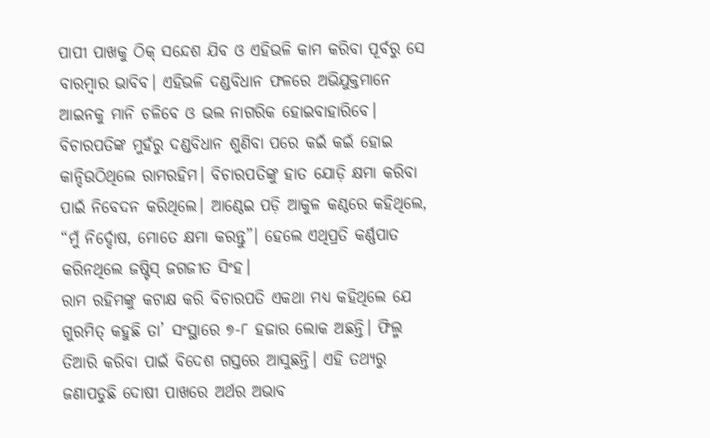ପାପୀ ପାଖକୁ ଠିକ୍ ସନ୍ଦେଶ ଯିବ ଓ ଏହିଭଳି କାମ କରିବା ପୂର୍ବରୁ ସେ ବାରମ୍ବାର ଭାବିବ। ଏହିଭଳି ଦଣ୍ଡବିଧାନ ଫଳରେ ଅଭିଯୁକ୍ତମାନେ ଆଇନକୁ ମାନି ଚଳିବେ ଓ ଭଲ ନାଗରିକ ହୋଇବାହାରିବେ।
ବିଚାରପତିଙ୍କ ମୁହଁରୁ ଦଣ୍ଡବିଧାନ ଶୁଣିବା ପରେ କଇଁ କଇଁ ହୋଇ କାନ୍ଦିଉଠିଥିଲେ ରାମରହିମ। ବିଚାରପତିଙ୍କୁ ହାତ ଯୋଡ଼ି କ୍ଷମା କରିବା ପାଇଁ ନିବେଦନ କରିଥିଲେ। ଆଣ୍ଠେଇ ପଡ଼ି ଆକୁଳ କଣ୍ଠରେ କହିଥିଲେ, “ମୁଁ ନିର୍ଦ୍ଦୋଷ, ମୋତେ କ୍ଷମା କରନ୍ତୁ”। ହେଲେ ଏଥିପ୍ରତି କର୍ଣ୍ଣପାତ କରିନଥିଲେ ଜଷ୍ଟିସ୍ ଜଗଜୀତ ସିଂହ।
ରାମ ରହିମଙ୍କୁ କଟାକ୍ଷ କରି ବିଚାରପତି ଏକଥା ମଧ୍ୟ କହିଥିଲେ ଯେ ଗୁରମିତ୍ କହୁଛି ତା’ ସଂସ୍ଥାରେ ୭-୮ ହଜାର ଲୋକ ଅଛନ୍ତି। ଫିଲ୍ମ ତିଆରି କରିବା ପାଇଁ ବିଦେଶ ଗସ୍ତରେ ଆସୁଛନ୍ତି। ଏହି ତଥ୍ୟରୁ ଜଣାପଡୁଛି ଦୋଷୀ ପାଖରେ ଅର୍ଥର ଅଭାବ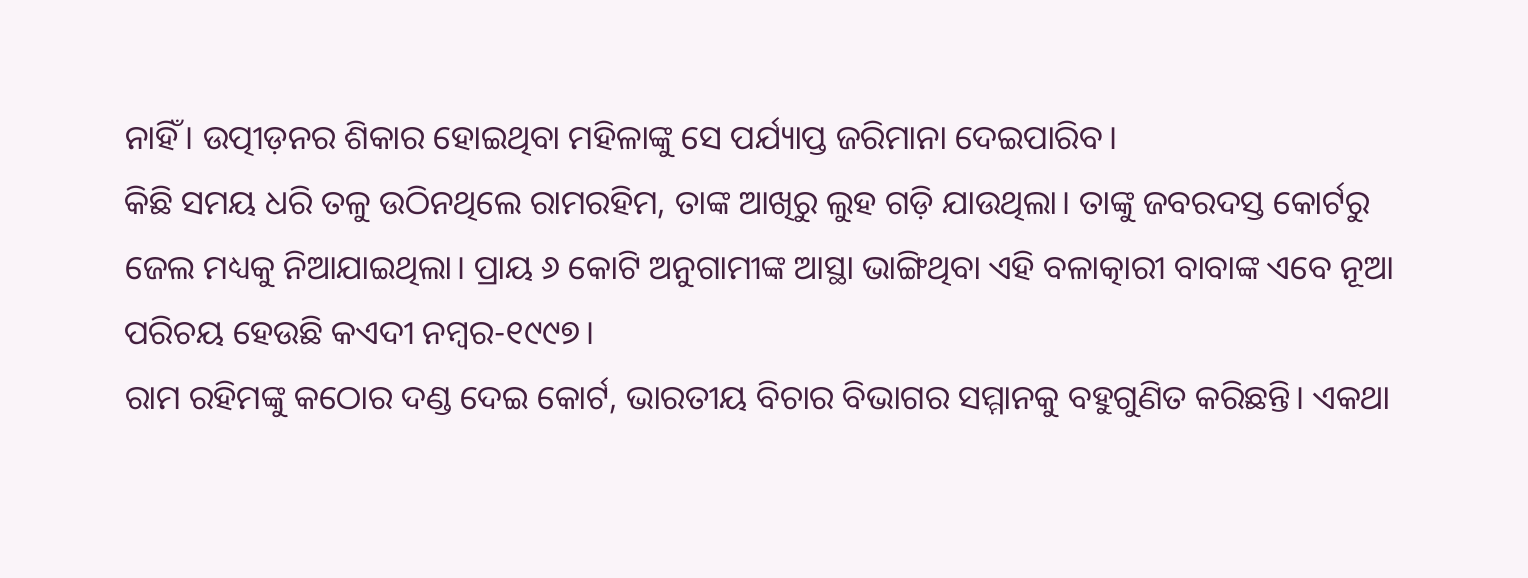ନାହିଁ। ଉତ୍ପୀଡ଼ନର ଶିକାର ହୋଇଥିବା ମହିଳାଙ୍କୁ ସେ ପର୍ଯ୍ୟାପ୍ତ ଜରିମାନା ଦେଇପାରିବ।
କିଛି ସମୟ ଧରି ତଳୁ ଉଠିନଥିଲେ ରାମରହିମ, ତାଙ୍କ ଆଖିରୁ ଲୁହ ଗଡ଼ି ଯାଉଥିଲା। ତାଙ୍କୁ ଜବରଦସ୍ତ କୋର୍ଟରୁ ଜେଲ ମଧ୍ୟକୁ ନିଆଯାଇଥିଲା। ପ୍ରାୟ ୬ କୋଟି ଅନୁଗାମୀଙ୍କ ଆସ୍ଥା ଭାଙ୍ଗିଥିବା ଏହି ବଳାତ୍କାରୀ ବାବାଙ୍କ ଏବେ ନୂଆ ପରିଚୟ ହେଉଛି କଏଦୀ ନମ୍ବର-୧୯୯୭।
ରାମ ରହିମଙ୍କୁ କଠୋର ଦଣ୍ଡ ଦେଇ କୋର୍ଟ, ଭାରତୀୟ ବିଚାର ବିଭାଗର ସମ୍ମାନକୁ ବହୁଗୁଣିତ କରିଛନ୍ତି। ଏକଥା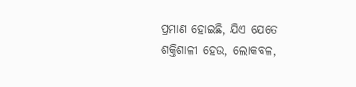ପ୍ରମାଣ ହୋଇଛି, ଯିଏ ଯେତେ ଶକ୍ତିଶାଳୀ ହେଉ, ଲୋକବଳ,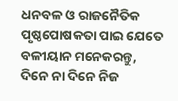ଧନବଳ ଓ ରାଜନୈତିକ ପୃଷ୍ଠପୋଷକତା ପାଇ ଯେତେ ବଳୀୟାନ ମନେକରନ୍ତୁ, ଦିନେ ନା ଦିନେ ନିଜ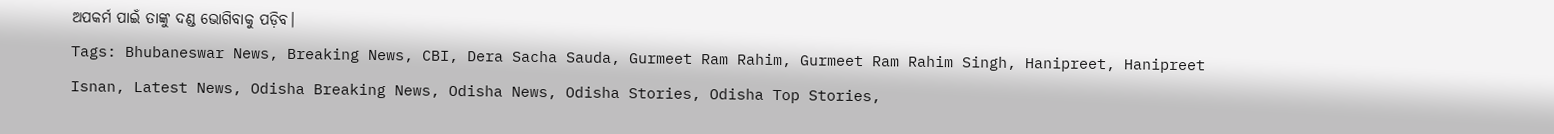ଅପକର୍ମ ପାଇଁ ତାଙ୍କୁ ଦଣ୍ଡ ଭୋଗିବାକୁ ପଡ଼ିବ।
Tags: Bhubaneswar News, Breaking News, CBI, Dera Sacha Sauda, Gurmeet Ram Rahim, Gurmeet Ram Rahim Singh, Hanipreet, Hanipreet Isnan, Latest News, Odisha Breaking News, Odisha News, Odisha Stories, Odisha Top Stories,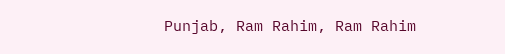Punjab, Ram Rahim, Ram Rahim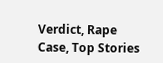Verdict, Rape Case, Top Stories